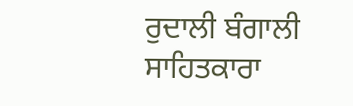ਰੁਦਾਲੀ ਬੰਗਾਲੀ ਸਾਹਿਤਕਾਰਾ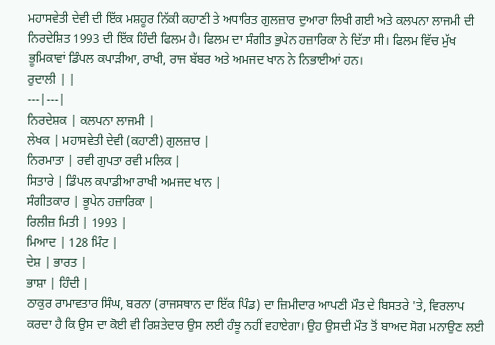ਮਹਾਸਵੇਤੀ ਦੇਵੀ ਦੀ ਇੱਕ ਮਸ਼ਹੂਰ ਨਿੱਕੀ ਕਹਾਣੀ ਤੇ ਅਧਾਰਿਤ ਗੁਲਜ਼ਾਰ ਦੁਆਰਾ ਲਿਖੀ ਗਈ ਅਤੇ ਕਲਪਨਾ ਲਾਜਮੀ ਦੀ ਨਿਰਦੇਸ਼ਿਤ 1993 ਦੀ ਇੱਕ ਹਿੰਦੀ ਫਿਲਮ ਹੈ। ਫਿਲਮ ਦਾ ਸੰਗੀਤ ਭੁਪੇਨ ਹਜ਼ਾਰਿਕਾ ਨੇ ਦਿੱਤਾ ਸੀ। ਫਿਲਮ ਵਿੱਚ ਮੁੱਖ ਭੂਮਿਕਾਵਾਂ ਡਿੰਪਲ ਕਪਾੜੀਆ, ਰਾਖੀ, ਰਾਜ ਬੱਬਰ ਅਤੇ ਅਮਜਦ ਖਾਨ ਨੇ ਨਿਭਾਈਆਂ ਹਨ।
ਰੁਦਾਲੀ | |
---|---|
ਨਿਰਦੇਸ਼ਕ | ਕਲਪਨਾ ਲਾਜਮੀ |
ਲੇਖਕ | ਮਹਾਸਵੇਤੀ ਦੇਵੀ (ਕਹਾਣੀ) ਗੁਲਜ਼ਾਰ |
ਨਿਰਮਾਤਾ | ਰਵੀ ਗੁਪਤਾ ਰਵੀ ਮਲਿਕ |
ਸਿਤਾਰੇ | ਡਿੰਪਲ ਕਪਾਡੀਆ ਰਾਖੀ ਅਮਜਦ ਖਾਨ |
ਸੰਗੀਤਕਾਰ | ਭੂਪੇਨ ਹਜ਼ਾਰਿਕਾ |
ਰਿਲੀਜ਼ ਮਿਤੀ | 1993 |
ਮਿਆਦ | 128 ਮਿੰਟ |
ਦੇਸ਼ | ਭਾਰਤ |
ਭਾਸ਼ਾ | ਹਿੰਦੀ |
ਠਾਕੁਰ ਰਾਮਾਵਤਾਰ ਸਿੰਘ, ਬਰਨਾ (ਰਾਜਸਥਾਨ ਦਾ ਇੱਕ ਪਿੰਡ) ਦਾ ਜ਼ਿਮੀਦਾਰ ਆਪਣੀ ਮੌਤ ਦੇ ਬਿਸਤਰੇ 'ਤੇ, ਵਿਰਲਾਪ ਕਰਦਾ ਹੈ ਕਿ ਉਸ ਦਾ ਕੋਈ ਵੀ ਰਿਸ਼ਤੇਦਾਰ ਉਸ ਲਈ ਹੰਝੂ ਨਹੀਂ ਵਹਾਏਗਾ। ਉਹ ਉਸਦੀ ਮੌਤ ਤੋਂ ਬਾਅਦ ਸੋਗ ਮਨਾਉਣ ਲਈ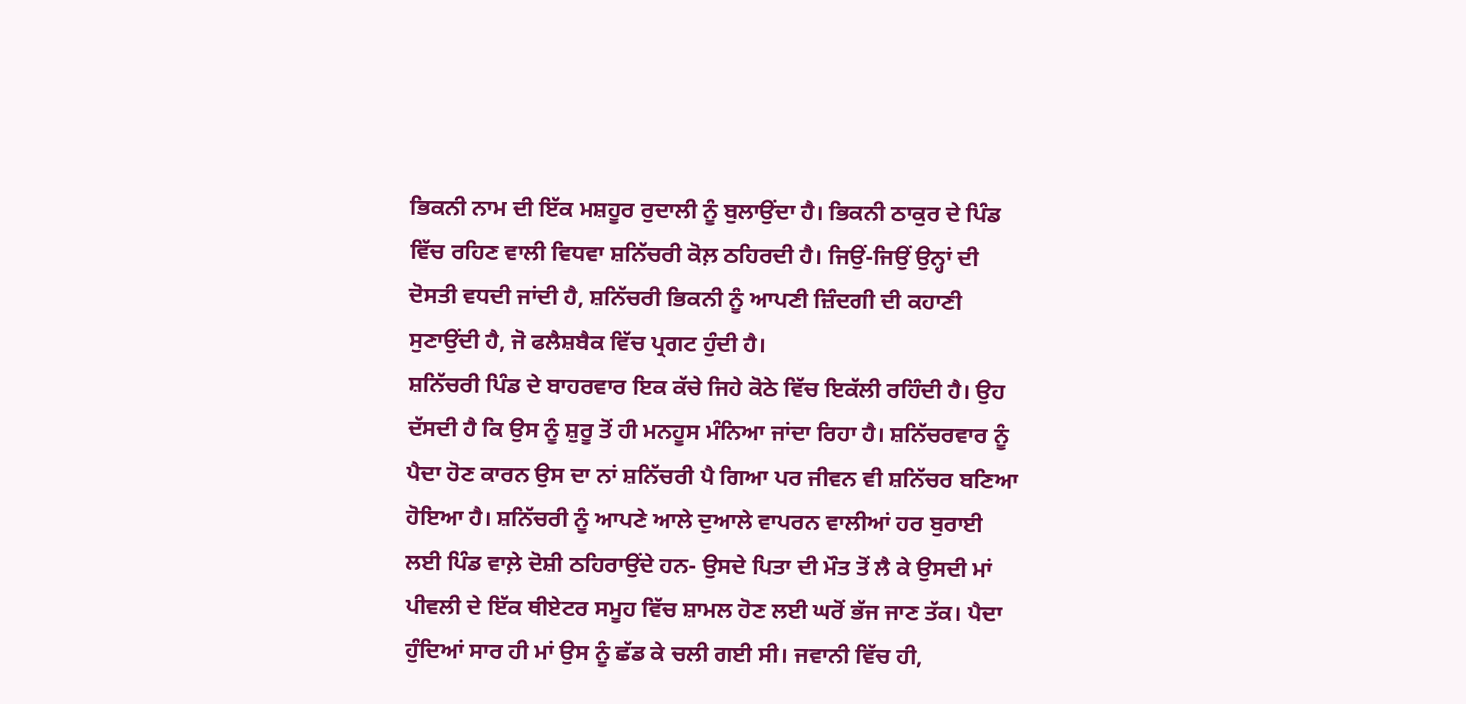ਭਿਕਨੀ ਨਾਮ ਦੀ ਇੱਕ ਮਸ਼ਹੂਰ ਰੁਦਾਲੀ ਨੂੰ ਬੁਲਾਉਂਦਾ ਹੈ। ਭਿਕਨੀ ਠਾਕੁਰ ਦੇ ਪਿੰਡ ਵਿੱਚ ਰਹਿਣ ਵਾਲੀ ਵਿਧਵਾ ਸ਼ਨਿੱਚਰੀ ਕੋਲ਼ ਠਹਿਰਦੀ ਹੈ। ਜਿਉਂ-ਜਿਉਂ ਉਨ੍ਹਾਂ ਦੀ ਦੋਸਤੀ ਵਧਦੀ ਜਾਂਦੀ ਹੈ, ਸ਼ਨਿੱਚਰੀ ਭਿਕਨੀ ਨੂੰ ਆਪਣੀ ਜ਼ਿੰਦਗੀ ਦੀ ਕਹਾਣੀ ਸੁਣਾਉਂਦੀ ਹੈ, ਜੋ ਫਲੈਸ਼ਬੈਕ ਵਿੱਚ ਪ੍ਰਗਟ ਹੁੰਦੀ ਹੈ।
ਸ਼ਨਿੱਚਰੀ ਪਿੰਡ ਦੇ ਬਾਹਰਵਾਰ ਇਕ ਕੱਚੇ ਜਿਹੇ ਕੋਠੇ ਵਿੱਚ ਇਕੱਲੀ ਰਹਿੰਦੀ ਹੈ। ਉਹ ਦੱਸਦੀ ਹੈ ਕਿ ਉਸ ਨੂੰ ਸ਼ੁਰੂ ਤੋਂ ਹੀ ਮਨਹੂਸ ਮੰਨਿਆ ਜਾਂਦਾ ਰਿਹਾ ਹੈ। ਸ਼ਨਿੱਚਰਵਾਰ ਨੂੰ ਪੈਦਾ ਹੋਣ ਕਾਰਨ ਉਸ ਦਾ ਨਾਂ ਸ਼ਨਿੱਚਰੀ ਪੈ ਗਿਆ ਪਰ ਜੀਵਨ ਵੀ ਸ਼ਨਿੱਚਰ ਬਣਿਆ ਹੋਇਆ ਹੈ। ਸ਼ਨਿੱਚਰੀ ਨੂੰ ਆਪਣੇ ਆਲੇ ਦੁਆਲੇ ਵਾਪਰਨ ਵਾਲੀਆਂ ਹਰ ਬੁਰਾਈ ਲਈ ਪਿੰਡ ਵਾਲ਼ੇ ਦੋਸ਼ੀ ਠਹਿਰਾਉਂਦੇ ਹਨ- ਉਸਦੇ ਪਿਤਾ ਦੀ ਮੌਤ ਤੋਂ ਲੈ ਕੇ ਉਸਦੀ ਮਾਂ ਪੀਵਲੀ ਦੇ ਇੱਕ ਥੀਏਟਰ ਸਮੂਹ ਵਿੱਚ ਸ਼ਾਮਲ ਹੋਣ ਲਈ ਘਰੋਂ ਭੱਜ ਜਾਣ ਤੱਕ। ਪੈਦਾ ਹੁੰਦਿਆਂ ਸਾਰ ਹੀ ਮਾਂ ਉਸ ਨੂੰ ਛੱਡ ਕੇ ਚਲੀ ਗਈ ਸੀ। ਜਵਾਨੀ ਵਿੱਚ ਹੀ,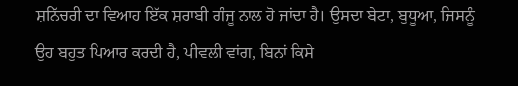ਸ਼ਨਿੱਚਰੀ ਦਾ ਵਿਆਹ ਇੱਕ ਸ਼ਰਾਬੀ ਗੰਜੂ ਨਾਲ ਹੋ ਜਾਂਦਾ ਹੈ। ਉਸਦਾ ਬੇਟਾ, ਬੁਧੂਆ, ਜਿਸਨੂੰ ਉਹ ਬਹੁਤ ਪਿਆਰ ਕਰਦੀ ਹੈ, ਪੀਵਲੀ ਵਾਂਗ, ਬਿਨਾਂ ਕਿਸੇ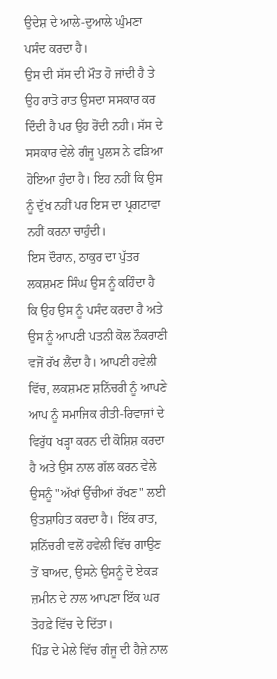ਉਦੇਸ਼ ਦੇ ਆਲੇ-ਦੁਆਲੇ ਘੁੰਮਣਾ ਪਸੰਦ ਕਰਦਾ ਹੈ।
ਉਸ ਦੀ ਸੱਸ ਦੀ ਮੌਤ ਹੋ ਜਾਂਦੀ ਹੈ ਤੇ ਉਹ ਰਾਤੋ ਰਾਤ ਉਸਦਾ ਸਸਕਾਰ ਕਰ ਦਿੰਦੀ ਹੈ ਪਰ ਉਹ ਰੋਂਦੀ ਨਹੀ। ਸੱਸ ਦੇ ਸਸਕਾਰ ਵੇਲੇ ਗੰਜੂ ਪੁਲਸ ਨੇ ਫੜਿਆ ਹੋਇਆ ਹੁੰਦਾ ਹੈ। ਇਹ ਨਹੀਂ ਕਿ ਉਸ ਨੂੰ ਦੁੱਖ ਨਹੀਂ ਪਰ ਇਸ ਦਾ ਪ੍ਰਗਟਾਵਾ ਨਹੀਂ ਕਰਨਾ ਚਾਹੁੰਦੀ।
ਇਸ ਦੌਰਾਨ, ਠਾਕੁਰ ਦਾ ਪੁੱਤਰ ਲਕਸ਼ਮਣ ਸਿੰਘ ਉਸ ਨੂੰ ਕਹਿੰਦਾ ਹੈ ਕਿ ਉਹ ਉਸ ਨੂੰ ਪਸੰਦ ਕਰਦਾ ਹੈ ਅਤੇ ਉਸ ਨੂੰ ਆਪਣੀ ਪਤਨੀ ਕੋਲ ਨੌਕਰਾਣੀ ਵਜੋਂ ਰੱਖ ਲੈਂਦਾ ਹੈ। ਆਪਣੀ ਹਵੇਲੀ ਵਿੱਚ, ਲਕਸ਼ਮਣ ਸ਼ਨਿੱਚਰੀ ਨੂੰ ਆਪਣੇ ਆਪ ਨੂੰ ਸਮਾਜਿਕ ਰੀਤੀ-ਰਿਵਾਜਾਂ ਦੇ ਵਿਰੁੱਧ ਖੜ੍ਹਾ ਕਰਨ ਦੀ ਕੋਸ਼ਿਸ਼ ਕਰਦਾ ਹੈ ਅਤੇ ਉਸ ਨਾਲ ਗੱਲ ਕਰਨ ਵੇਲੇ ਉਸਨੂੰ "ਅੱਖਾਂ ਉੱਚੀਆਂ ਰੱਖਣ" ਲਈ ਉਤਸ਼ਾਹਿਤ ਕਰਦਾ ਹੈ। ਇੱਕ ਰਾਤ, ਸ਼ਨਿੱਚਰੀ ਵਲੋਂ ਹਵੇਲੀ ਵਿੱਚ ਗਾਉਣ ਤੋਂ ਬਾਅਦ, ਉਸਨੇ ਉਸਨੂੰ ਦੋ ਏਕੜ ਜ਼ਮੀਨ ਦੇ ਨਾਲ ਆਪਣਾ ਇੱਕ ਘਰ ਤੋਹਫ਼ੇ ਵਿੱਚ ਦੇ ਦਿੱਤਾ।
ਪਿੰਡ ਦੇ ਮੇਲੇ ਵਿੱਚ ਗੰਜੂ ਦੀ ਹੈਜ਼ੇ ਨਾਲ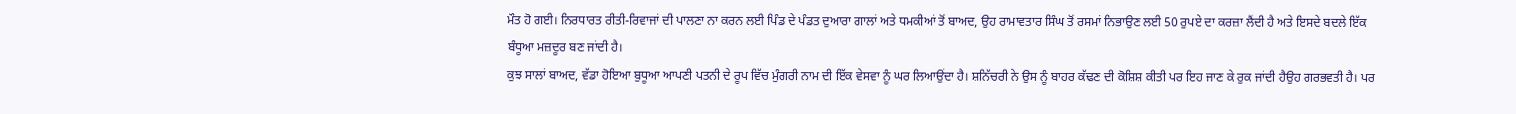ਮੌਤ ਹੋ ਗਈ। ਨਿਰਧਾਰਤ ਰੀਤੀ-ਰਿਵਾਜਾਂ ਦੀ ਪਾਲਣਾ ਨਾ ਕਰਨ ਲਈ ਪਿੰਡ ਦੇ ਪੰਡਤ ਦੁਆਰਾ ਗਾਲਾਂ ਅਤੇ ਧਮਕੀਆਂ ਤੋਂ ਬਾਅਦ, ਉਹ ਰਾਮਾਵਤਾਰ ਸਿੰਘ ਤੋਂ ਰਸਮਾਂ ਨਿਭਾਉਣ ਲਈ 50 ਰੁਪਏ ਦਾ ਕਰਜ਼ਾ ਲੈਂਦੀ ਹੈ ਅਤੇ ਇਸਦੇ ਬਦਲੇ ਇੱਕ ਬੰਧੂਆ ਮਜ਼ਦੂਰ ਬਣ ਜਾਂਦੀ ਹੈ।
ਕੁਝ ਸਾਲਾਂ ਬਾਅਦ, ਵੱਡਾ ਹੋਇਆ ਬੁਧੂਆ ਆਪਣੀ ਪਤਨੀ ਦੇ ਰੂਪ ਵਿੱਚ ਮੁੰਗਰੀ ਨਾਮ ਦੀ ਇੱਕ ਵੇਸਵਾ ਨੂੰ ਘਰ ਲਿਆਉਂਦਾ ਹੈ। ਸ਼ਨਿੱਚਰੀ ਨੇ ਉਸ ਨੂੰ ਬਾਹਰ ਕੱਢਣ ਦੀ ਕੋਸ਼ਿਸ਼ ਕੀਤੀ ਪਰ ਇਹ ਜਾਣ ਕੇ ਰੁਕ ਜਾਂਦੀ ਹੈਉਹ ਗਰਭਵਤੀ ਹੈ। ਪਰ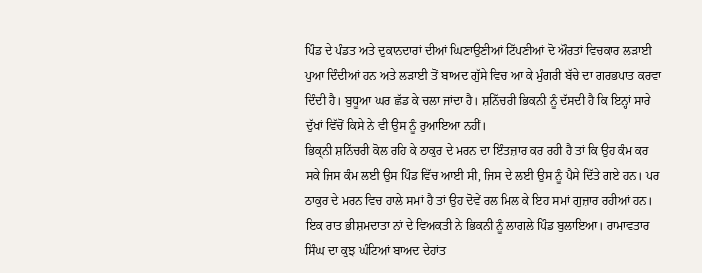ਪਿੰਡ ਦੇ ਪੰਡਤ ਅਤੇ ਦੁਕਾਨਦਾਰਾਂ ਦੀਆਂ ਘਿਣਾਉਣੀਆਂ ਟਿੱਪਣੀਆਂ ਦੋ ਔਰਤਾਂ ਵਿਚਕਾਰ ਲੜਾਈ ਪੁਆ ਦਿੰਦੀਆਂ ਹਨ ਅਤੇ ਲੜਾਈ ਤੋਂ ਬਾਅਦ ਗੁੱਸੇ ਵਿਚ ਆ ਕੇ ਮੁੰਗਰੀ ਬੱਚੇ ਦਾ ਗਰਭਪਾਤ ਕਰਵਾ ਦਿੰਦੀ ਹੈ। ਬੁਧੂਆ ਘਰ ਛੱਡ ਕੇ ਚਲਾ ਜਾਂਦਾ ਹੈ। ਸ਼ਨਿੱਚਰੀ ਭਿਕਨੀ ਨੂੰ ਦੱਸਦੀ ਹੈ ਕਿ ਇਨ੍ਹਾਂ ਸਾਰੇ ਦੁੱਖਾਂ ਵਿੱਚੋਂ ਕਿਸੇ ਨੇ ਵੀ ਉਸ ਨੂੰ ਰੁਆਇਆ ਨਹੀਂ।
ਭਿਕ੍ਨੀ ਸ਼ਨਿੱਚਰੀ ਕੋਲ ਰਹਿ ਕੇ ਠਾਕੁਰ ਦੇ ਮਰਨ ਦਾ ਇੰਤਜ਼ਾਰ ਕਰ ਰਹੀ ਹੈ ਤਾਂ ਕਿ ਉਹ ਕੰਮ ਕਰ ਸਕੇ ਜਿਸ ਕੰਮ ਲਈ ਉਸ ਪਿੰਡ ਵਿੱਚ ਆਈ ਸੀ, ਜਿਸ ਦੇ ਲਈ ਉਸ ਨੂੰ ਪੈਸੇ ਦਿੱਤੇ ਗਏ ਹਨ। ਪਰ ਠਾਕੁਰ ਦੇ ਮਰਨ ਵਿਚ ਹਾਲੇ ਸਮਾਂ ਹੈ ਤਾਂ ਉਹ ਦੋਵੇਂ ਰਲ ਮਿਲ ਕੇ ਇਹ ਸਮਾਂ ਗੁਜ਼ਾਰ ਰਹੀਆਂ ਹਨ।
ਇਕ ਰਾਤ ਭੀਸ਼ਮਦਾਤਾ ਨਾਂ ਦੇ ਵਿਅਕਤੀ ਨੇ ਭਿਕਨੀ ਨੂੰ ਲਾਗਲੇ ਪਿੰਡ ਬੁਲਾਇਆ। ਰਾਮਾਵਤਾਰ ਸਿੰਘ ਦਾ ਕੁਝ ਘੰਟਿਆਂ ਬਾਅਦ ਦੇਹਾਂਤ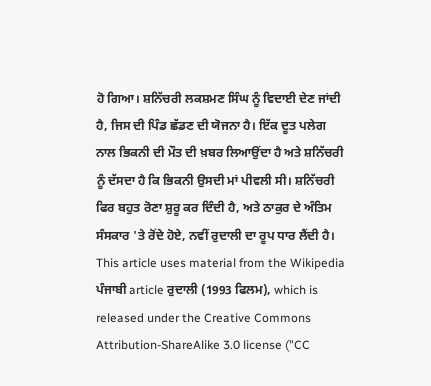ਹੋ ਗਿਆ। ਸ਼ਨਿੱਚਰੀ ਲਕਸ਼ਮਣ ਸਿੰਘ ਨੂੰ ਵਿਦਾਈ ਦੇਣ ਜਾਂਦੀ ਹੈ, ਜਿਸ ਦੀ ਪਿੰਡ ਛੱਡਣ ਦੀ ਯੋਜਨਾ ਹੈ। ਇੱਕ ਦੂਤ ਪਲੇਗ ਨਾਲ ਭਿਕਨੀ ਦੀ ਮੌਤ ਦੀ ਖ਼ਬਰ ਲਿਆਉਂਦਾ ਹੈ ਅਤੇ ਸ਼ਨਿੱਚਰੀ ਨੂੰ ਦੱਸਦਾ ਹੈ ਕਿ ਭਿਕਨੀ ਉਸਦੀ ਮਾਂ ਪੀਵਲੀ ਸੀ। ਸ਼ਨਿੱਚਰੀ ਫਿਰ ਬਹੁਤ ਰੋਣਾ ਸ਼ੁਰੂ ਕਰ ਦਿੰਦੀ ਹੈ, ਅਤੇ ਠਾਕੁਰ ਦੇ ਅੰਤਿਮ ਸੰਸਕਾਰ 'ਤੇ ਰੋਂਦੇ ਹੋਏ, ਨਵੀਂ ਰੁਦਾਲੀ ਦਾ ਰੂਪ ਧਾਰ ਲੈਂਦੀ ਹੈ।
This article uses material from the Wikipedia ਪੰਜਾਬੀ article ਰੁਦਾਲੀ (1993 ਫਿਲਮ), which is released under the Creative Commons Attribution-ShareAlike 3.0 license ("CC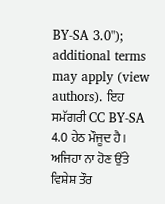BY-SA 3.0"); additional terms may apply (view authors). ਇਹ ਸਮੱਗਰੀ CC BY-SA 4.0 ਹੇਠ ਮੌਜੂਦ ਹੈ। ਅਜਿਹਾ ਨਾ ਹੋਣ ਉੱਤੇ ਵਿਸ਼ੇਸ਼ ਤੌਰ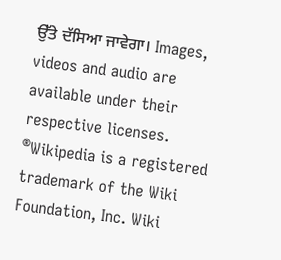ਉੱਤੇ ਦੱਸਿਆ ਜਾਵੇਗਾ। Images, videos and audio are available under their respective licenses.
®Wikipedia is a registered trademark of the Wiki Foundation, Inc. Wiki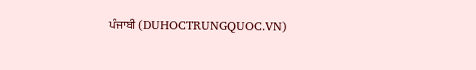ਪੰਜਾਬੀ (DUHOCTRUNGQUOC.VN)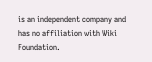is an independent company and has no affiliation with Wiki Foundation.